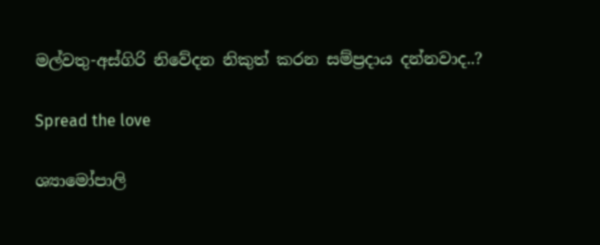මල්වතු-අස්ගිරි නිවේදන නිකුත් කරන සම්ප්‍රදාය දන්නවාද..?

Spread the love

ශ්‍යාමෝපාලි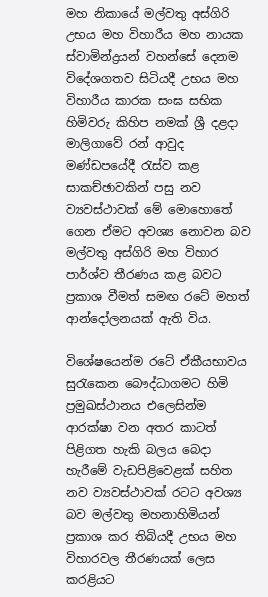මහ නිකායේ මල්වතු අස්ගිරි උභය මහ විහාරීය මහ නායක ස්වාමින්ද්‍රයන් වහන්සේ දෙනම විදේශගතව සිටියදී උභය මහ විහාරීය කාරක සංඝ සභික හිමිවරු කිහිප නමක් ශ්‍රී දළදා මාලිගාවේ රන් ආවුද මණ්ඩපයේදී රැස්ව කළ සාකච්ඡාවකින් පසු නව ව්‍යවස්ථාවක් මේ මොහොතේ ගෙන ඒමට අවශ්‍ය නොවන බව මල්වතු අස්ගිරි මහ විහාර පාර්ශ්ව තීරණය කළ බවට ප්‍රකාශ වීමත් සමඟ රටේ මහත් ආන්දෝලනයක් ඇති විය.

විශේෂයෙන්ම රටේ ඒකීයභාවය සුරැකෙන බෞද්ධාගමට හිමි ප්‍රමුඛස්ථානය එලෙසින්ම ආරක්ෂා වන අතර කාටත් පිළිගත හැකි බලය බෙදා හැරීමේ වැඩපිළිවෙළක් සහිත නව ව්‍යවස්ථාවක් රටට අවශ්‍ය බව මල්වතු මහනාහිමියන් ප්‍රකාශ කර තිබියදී උභය මහ විහාරවල තීරණයක් ලෙස කරළියට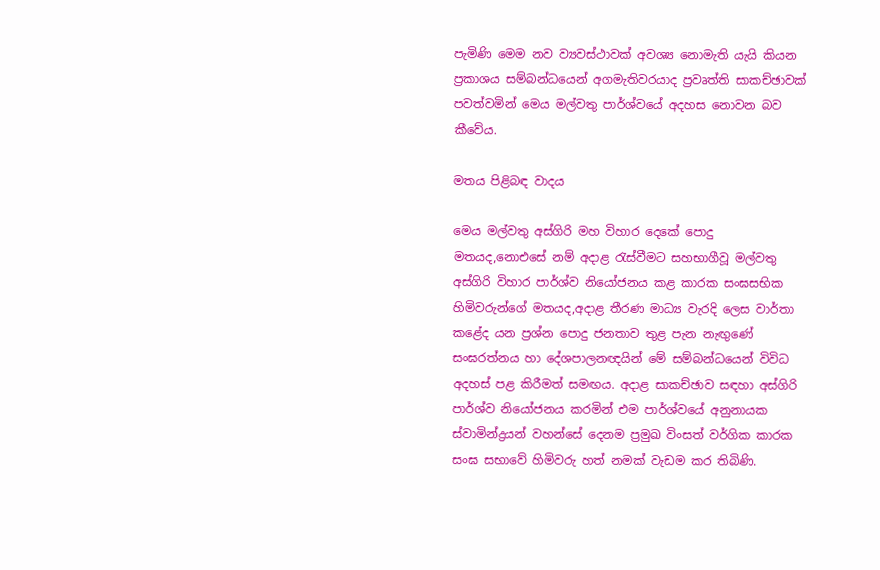පැමිණි මෙම නව ව්‍යවස්ථාවක් අවශ්‍ය නොමැති යැයි කියන ප්‍රකාශය සම්බන්ධයෙන් අගමැතිවරයාද ප්‍රවෘත්ති සාකච්ඡාවක් පවත්වමින් මෙය මල්වතු පාර්ශ්වයේ අදහස නොවන බව කීවේය.

මතය පිළිබඳ වාදය

මෙය මල්වතු අස්ගිරි මහ විහාර දෙකේ පොදු මතයද,නොඑසේ නම් අදාළ රැස්වීමට සහභාගීවූ මල්වතු අස්ගිරි විහාර පාර්ශ්ව නියෝජනය කළ කාරක සංඝසභික හිමිවරුන්ගේ මතයද,අදාළ තීරණ මාධ්‍ය වැරදි ලෙස වාර්තා කළේද යන ප්‍රශ්න පොදු ජනතාව තුළ පැන නැඟුණේ සංඝරත්නය හා දේශපාලනඥයින් මේ සම්බන්ධයෙන් විවිධ අදහස් පළ කිරීමත් සමඟය. අදාළ සාකච්ඡාව සඳහා අස්ගිරි පාර්ශ්ව නියෝජනය කරමින් එම පාර්ශ්වයේ අනුනායක ස්වාමින්ද්‍රයන් වහන්සේ දෙනම ප්‍රමුඛ විංසත් වර්ගික කාරක සංඝ සභාවේ හිමිවරු හත් නමක් වැඩම කර තිබිණි.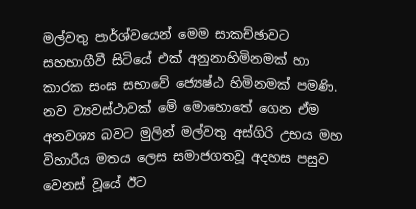මල්වතු පාර්ශ්වයෙන් මෙම සාකච්ඡාවට සහභාගීවී සිටියේ එක් අනුනාහිමිනමක් හා කාරක සංඝ සභාවේ ජ්‍යෙෂ්ඨ හිමිනමක් පමණි. නව ව්‍යවස්ථාවක් මේ මොහොතේ ගෙන ඒම අනවශ්‍ය බවට මුලින් මල්වතු අස්ගිරි උභය මහ විහාරීය මතය ලෙස සමාජගතවූ අදහස පසුව වෙනස් වූයේ ඊට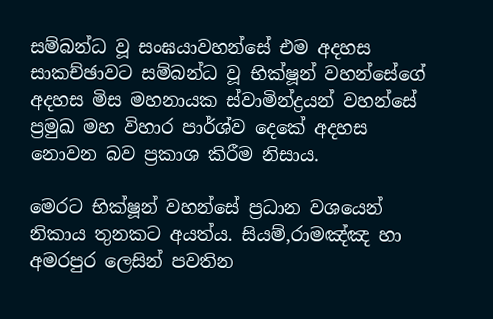සම්බන්ධ වූ සංඝයාවහන්සේ එම අදහස සාකච්ඡාවට සම්බන්ධ වූ භික්ෂූන් වහන්සේගේ අදහස මිස මහනායක ස්වාමින්ද්‍රයන් වහන්සේ ප්‍රමුඛ මහ විහාර පාර්ශ්ව දෙකේ අදහස නොවන බව ප්‍රකාශ කිරීම නිසාය.

මෙරට භික්ෂූන් වහන්සේ ප්‍රධාන වශයෙන් නිකාය තුනකට අයත්ය. සියම්,රාමඤ්ඤ හා අමරපුර ලෙසින් පවතින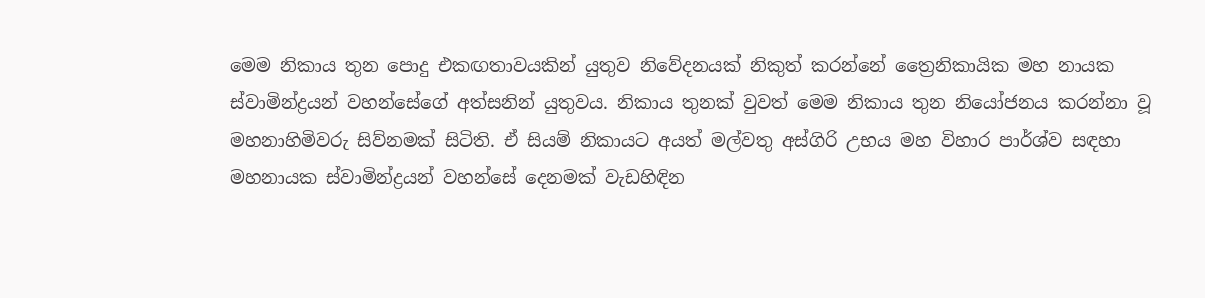මෙම නිකාය තුන පොදු එකඟතාවයකින් යුතුව නිවේදනයක් නිකුත් කරන්නේ ත්‍රෛනිකායික මහ නායක ස්වාමින්ද්‍රයන් වහන්සේගේ අත්සනින් යුතුවය. නිකාය තුනක් වුවත් මෙම නිකාය තුන නියෝජනය කරන්නා වූ මහනාහිමිවරු සිව්නමක් සිටිති. ඒ සියම් නිකායට අයත් මල්වතු අස්ගිරි උභය මහ විහාර පාර්ශ්ව සඳහා මහනායක ස්වාමින්ද්‍රයන් වහන්සේ දෙනමක් වැඩහිඳින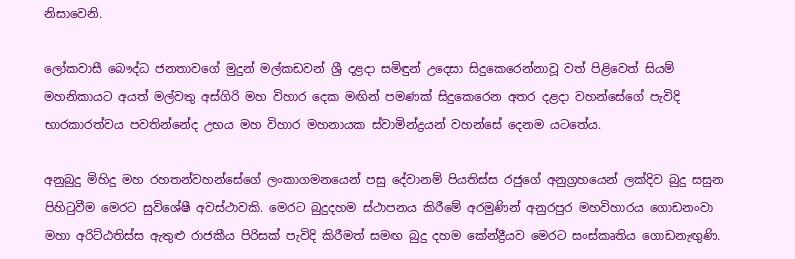නිසාවෙනි.

ලෝකවාසී බෞද්ධ ජනතාවගේ මුදුන් මල්කඩවන් ශ්‍රී දළදා සමිඳුන් උදෙසා සිදුකෙරෙන්නාවූ වත් පිළිවෙත් සියම් මහනිකායට අයත් මල්වතු අස්ගිරි මහ විහාර දෙක මඟින් පමණක් සිදුකෙරෙන අතර දළදා වහන්සේගේ පැවිදි භාරකාරත්වය පවතින්නේද උභය මහ විහාර මහනායක ස්වාමින්ද්‍රයන් වහන්සේ දෙනම යටතේය.

අනුබුදු මිහිදු මහ රහතන්වහන්සේගේ ලංකාගමනයෙන් පසු දේවානම් පියතිස්ස රජුගේ අනුග්‍රහයෙන් ලක්දිව බුදු සසුන පිහිටුවීම මෙරට සුවිශේෂී අවස්ථාවකි. මෙරට බුදුදහම ස්ථාපනය කිරීමේ අරමුණින් අනුරපුර මහවිහාරය ගොඩනංවා මහා අරිට්ඨතිස්ස ඇතුළු රාජකීය පිරිසක් පැවිදි කිරීමත් සමඟ බුදු දහම කේන්ද්‍රීයව මෙරට සංස්කෘතිය ගොඩනැඟුණි.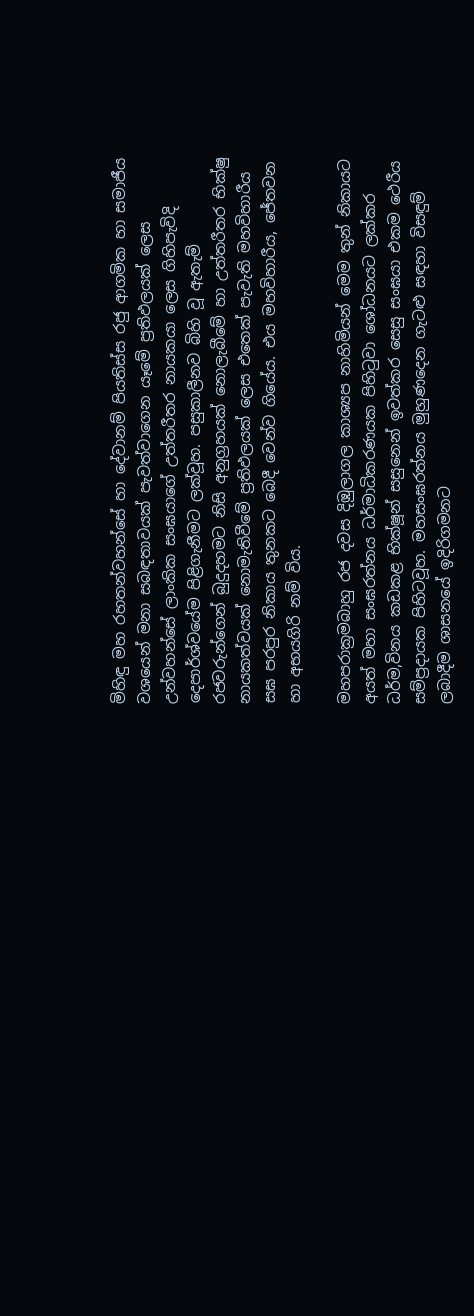මිහිඳු මහ රහතන්වහන්සේ හා දේවානම් පියතිස්ස රජු ආගමික හා සමාජීය වශයෙන් මනා සබඳතාවයක් පැවත්වාගෙන යෑමේ ප්‍රතිඵලයක් ලෙස උන්වහන්සේ ලාංකික සංඝයාගේ උත්තරීතර නායකයා ලෙස ගිහිපැවිදි දෙපාර්ශ්වයේම පිළිගැනීමට ලක්වූහ. පසුකාලීනව බිහි වූ ඇතැම් රජවරුන්ගෙන් බුදුදහමට නිසි අනුග්‍රහයක් නොලැබීමේ හා උත්තරීතර භික්ෂු නායකත්වයක් නොමැතිවීමේ ප්‍රතිඵලයක් ලෙස එතෙක් පැවැති මහවිහාරීය සඝ පරපුර නිකාය තුනකට බෙදී වෙන්ව ගියේය. එය මහවිහාරීය, ජේතවන හා අභයගිරි නම් විය.

මහපරාක්‍රමබාහු රජ දවස දිඹුලාගල කාශ්‍යප නාහිමියන් මෙම තුන් නිකායට අයත් මහා සංඝරත්නය ධර්මාධිකරණයක පිහිටුවා ශෝධනයට ලක්කර ධර්ම,විනය කඩකළ භික්ෂූන් සසුනෙන් ඉවත්කර සෙසු සංඝයා එකම ථෙරීය සම්ප්‍රදායක පිහිටවූහ. මහසංඝරත්නය මුහුණදෙන ගැටළු සඳහා විසඳුම් ලබාදීම ශාසනයේ ඉදිරිගමනට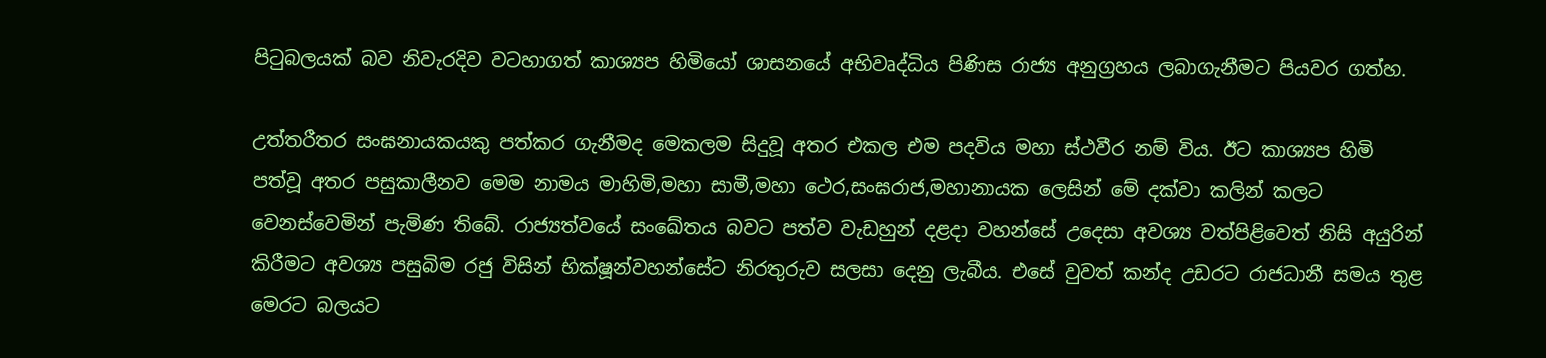පිටුබලයක් බව නිවැරදිව වටහාගත් කාශ්‍යප හිමියෝ ශාසනයේ අභිවෘද්ධිය පිණිස රාජ්‍ය අනුග්‍රහය ලබාගැනීමට පියවර ගත්හ.

උත්තරීතර සංඝනායකයකු පත්කර ගැනීමද මෙකලම සිදුවූ අතර එකල එම පදවිය මහා ස්ථවීර නම් විය. ඊට කාශ්‍යප හිමි පත්වූ අතර පසුකාලීනව මෙම නාමය මාහිමි,මහා සාමී,මහා ථෙර,සංඝරාජ,මහානායක ලෙසින් මේ දක්වා කලින් කලට වෙනස්වෙමින් පැමිණ තිබේ. රාජ්‍යත්වයේ සංඛේතය බවට පත්ව වැඩහුන් දළදා වහන්සේ උදෙසා අවශ්‍ය වත්පිළිවෙත් නිසි අයුරින් කිරීමට අවශ්‍ය පසුබිම රජු විසින් භික්ෂූන්වහන්සේට නිරතුරුව සලසා දෙනු ලැබීය. එසේ වුවත් කන්ද උඩරට රාජධානී සමය තුළ මෙරට බලයට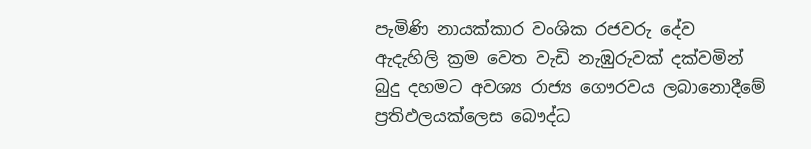පැමිණි නායක්කාර වංශික රජවරු දේව ඇදැහිලි ක්‍රම වෙත වැඩි නැඹුරුවක් දක්වමින් බුදු දහමට අවශ්‍ය රාජ්‍ය ගෞරවය ලබානොදීමේ ප්‍රතිඵලයක්ලෙස බෞද්ධ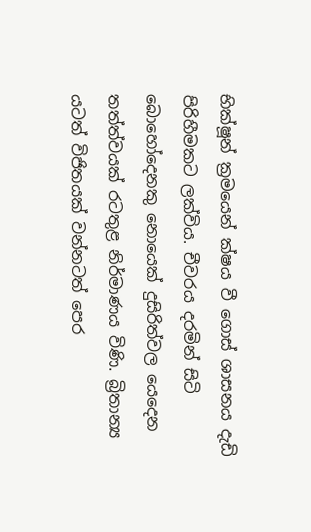භික්ෂූන් ක්‍රමයෙන් ක්ෂය වී ගොස් ශාසනය දැඩි පිරිහීමකට ලක්විය. චීවරය දරමින් සිටි බොහෝදෙනකු නොයෙක් දුසිරිත්වල යෙදෙන තත්ත්වයක් රටතුළ නිර්මාණය විණි. බ්‍රිතාන්‍ය යටත් විජිතයක් වන්නටත් පෙර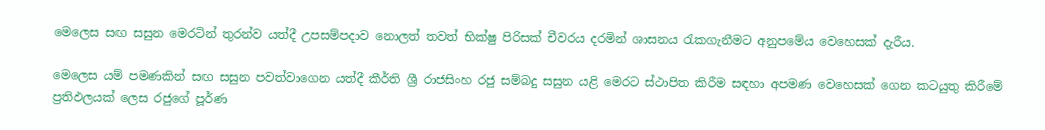මෙලෙස සඟ සසුන මෙරටින් තුරන්ව යත්දී උපසම්පදාව නොලත් තවත් භික්ෂු පිරිසක් චීවරය දරමින් ශාසනය රැකගැනීමට අනුපමේය වෙහෙසක් දැරීය.

මෙලෙස යම් පමණකින් සඟ සසුන පවත්වාගෙන යත්දී කීර්ති ශ්‍රී රාජසිංහ රජු සම්බදු සසුන යළි මෙරට ස්ථාපිත කිරීම සඳහා අපමණ වෙහෙසක් ගෙන කටයුතු කිරීමේ ප්‍රතිඵලයක් ලෙස රජුගේ පූර්ණ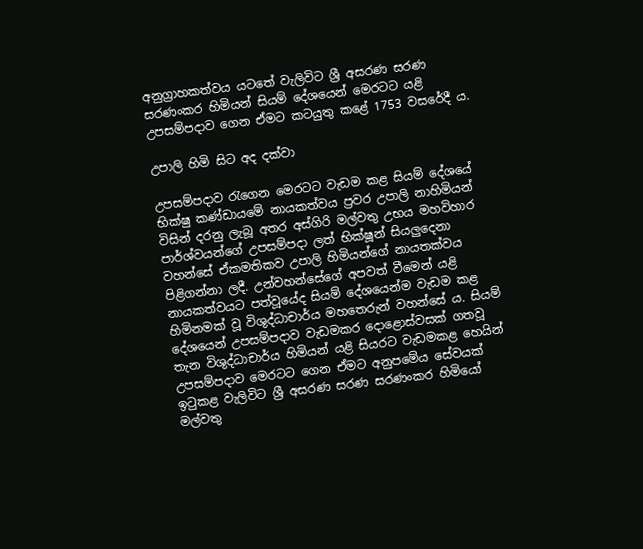අනුග්‍රාහකත්වය යටතේ වැලිවිට ශ්‍රී අසරණ සරණ සරණංකර හිමියන් සියම් දේශයෙන් මෙරටට යළි උපසම්පදාව ගෙන ඒමට කටයුතු කළේ 1753 වසරේදී ය.

උපාලි හිමි සිට අද දක්වා

උපසම්පදාව රැගෙන මෙරටට වැඩම කළ සියම් දේශයේ භික්ෂු කණ්ඩායමේ නායකත්වය ප්‍රවර උපාලි නාහිමියන් විසින් දරනු ලැබූ අතර අස්ගිරි මල්වතු උභය මහවිහාර පාර්ශ්වයන්ගේ උපසම්පදා ලත් භික්ෂූන් සියලුදෙනා වහන්සේ ඒකමතිකව උපාලි හිමියන්ගේ නායතක්වය පිළිගන්නා ලදී. උන්වහන්සේගේ අපවත් වීමෙන් යළි නායකත්වයට පත්වූයේද සියම් දේශයෙන්ම වැඩම කළ හිමිනමක් වූ විශුද්ධාචාර්ය මහතෙරුන් වහන්සේ ය. සියම් දේශයෙන් උපසම්පදාව වැඩමකර දොළොස්වසක් ගතවූ තැන විශුද්ධාචාර්ය හිමියන් යළි සියරට වැඩමකළ හෙයින් උපසම්පදාව මෙරටට ගෙන ඒමට අනුපමේය සේවයක් ඉටුකළ වැලිවිට ශ්‍රී අසරණ සරණ සරණංකර හිමියෝ මල්වතු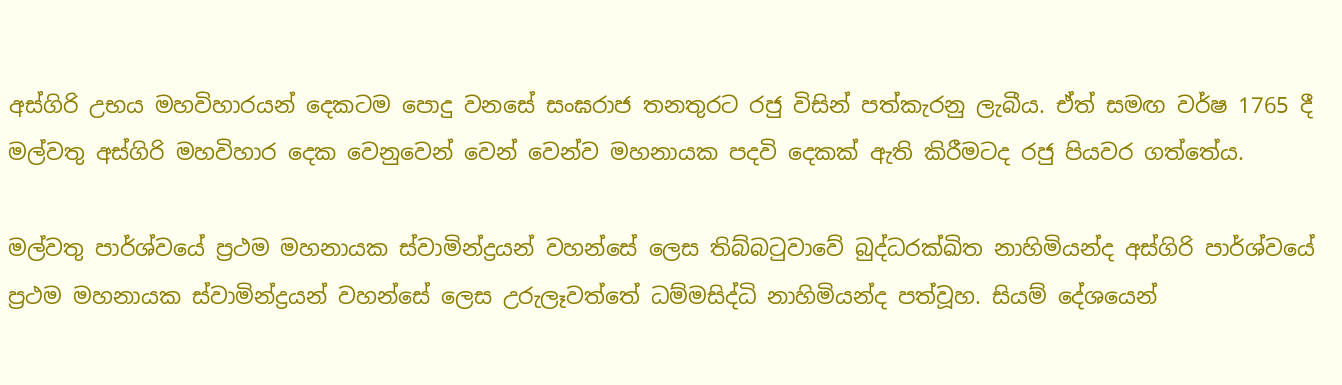අස්ගිරි උභය මහවිහාරයන් දෙකටම පොදු වනසේ සංඝරාජ තනතුරට රජු විසින් පත්කැරනු ලැබීය. ඒත් සමඟ වර්ෂ 1765 දී මල්වතු අස්ගිරි මහවිහාර දෙක වෙනුවෙන් වෙන් වෙන්ව මහනායක පදවි දෙකක් ඇති කිරීමටද රජු පියවර ගත්තේය.

මල්වතු පාර්ශ්වයේ ප්‍රථම මහනායක ස්වාමින්ද්‍රයන් වහන්සේ ලෙස තිබ්බටුවාවේ බුද්ධරක්ඛිත නාහිමියන්ද අස්ගිරි පාර්ශ්වයේ ප්‍රථම මහනායක ස්වාමින්ද්‍රයන් වහන්සේ ලෙස උරුලෑවත්තේ ධම්මසිද්ධි නාහිමියන්ද පත්වූහ. සියම් දේශයෙන්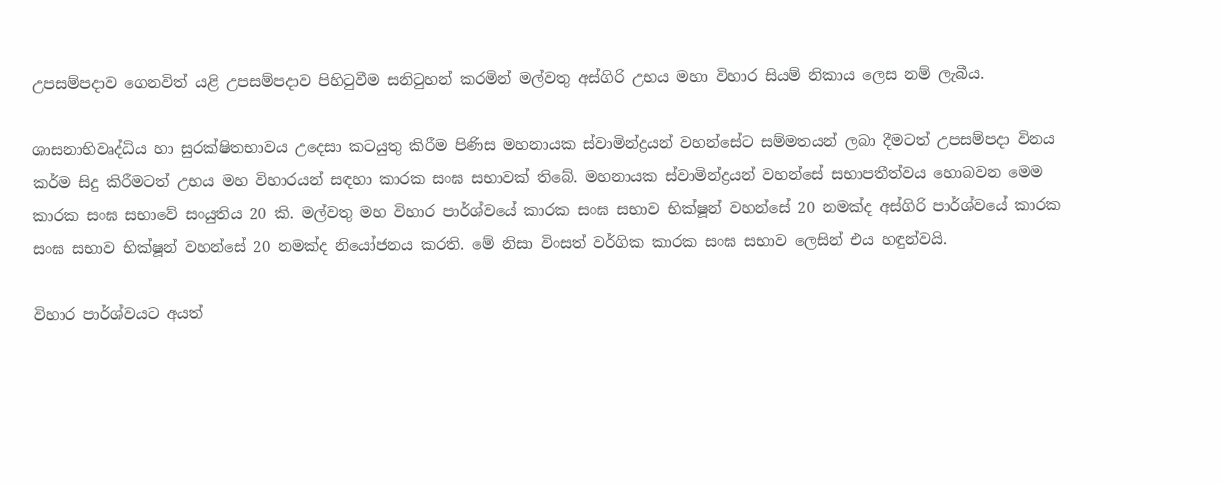උපසම්පදාව ගෙනවිත් යළි උපසම්පදාව පිහිටුවීම සනිටුහන් කරමින් මල්වතු අස්ගිරි උභය මහා විහාර සියම් නිකාය ලෙස නම් ලැබීය.

ශාසනාභිවෘද්ධිය හා සුරක්ෂිතභාවය උදෙසා කටයුතු කිරීම පිණිස මහනායක ස්වාමින්ද්‍රයන් වහන්සේට සම්මතයන් ලබා දීමටත් උපසම්පදා විනය කර්ම සිදු කිරීමටත් උභය මහ විහාරයන් සඳහා කාරක සංඝ සභාවක් තිබේ. මහනායක ස්වාමින්ද්‍රයන් වහන්සේ සභාපතීත්වය හොබවන මෙම කාරක සංඝ සභාවේ සංයුතිය 20 කි. මල්වතු මහ විහාර පාර්ශ්වයේ කාරක සංඝ සභාව භික්ෂූන් වහන්සේ 20 නමක්ද අස්ගිරි පාර්ශ්වයේ කාරක සංඝ සභාව භික්ෂූන් වහන්සේ 20 නමක්ද නියෝජනය කරති. මේ නිසා විංසත් වර්ගික කාරක සංඝ සභාව ලෙසින් එය හඳුන්වයි.

විහාර පාර්ශ්වයට අයත්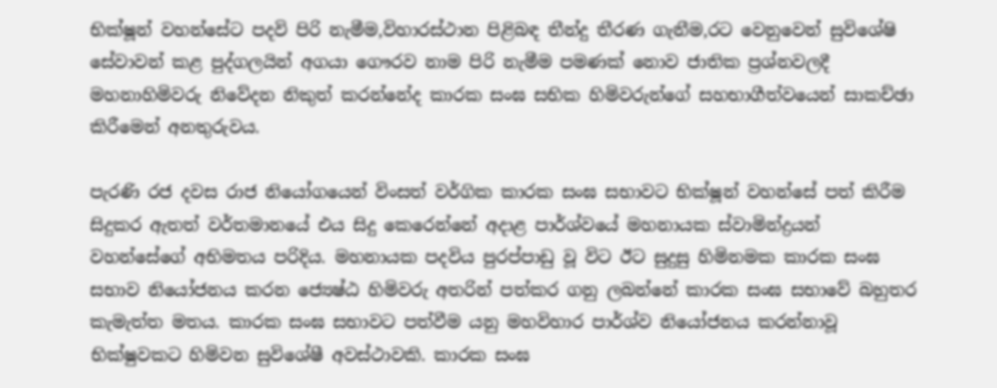භික්ෂූන් වහන්සේට පදවි පිරි නැමීම,විහාරස්ථාන පිළිබඳ තීන්දු තීරණ ගැනීම,රට වෙනුවෙන් සුවිශේෂි සේවාවන් කළ පුද්ගලයින් අගයා ගෞරව නාම පිරි නැමීම පමණක් නොව ජාතික ප්‍රශ්නවලදී මහනාහිමිවරු නිවේදන නිකුත් කරන්නේද කාරක සංඝ සභික හිමිවරුන්ගේ සහභාගීත්වයෙන් සාකච්ඡා කිරීමෙන් අනතුරුවය.

පැරණි රජ දවස රාජ නියෝගයෙන් විංසත් වර්ගික කාරක සංඝ සභාවට භික්ෂූන් වහන්සේ පත් කිරීම සිදුකර ඇතත් වර්තමානයේ එය සිදු කෙරෙන්නේ අදාළ පාර්ශ්වයේ මහනායක ස්වාමින්ද්‍රයන් වහන්සේගේ අභිමතය පරිදිය. මහනායක පදවිය පුරප්පාඩු වූ විට ඊට සුදුසු හිමිනමක කාරක සංඝ සභාව නියෝජනය කරන ජ්‍යෙෂ්ඨ හිමිවරු අතරින් පත්කර ගනු ලබන්නේ කාරක සංඝ සභාවේ බහුතර කැමැත්ත මතය. කාරක සංඝ සභාවට පත්වීම යනු මහවිහාර පාර්ශ්ව නියෝජනය කරන්නාවූ භික්ෂුවකට හිමිවන සුවිශේෂී අවස්ථාවකි. කාරක සංඝ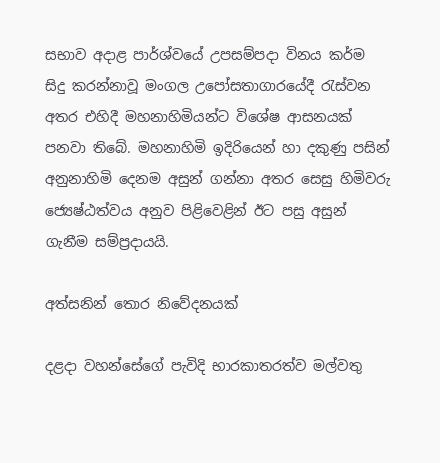සභාව අදාළ පාර්ශ්වයේ උපසම්පදා විනය කර්ම සිදු කරන්නාවූ මංගල උපෝසතාගාරයේදී රැස්වන අතර එහිදී මහනාහිමියන්ට විශේෂ ආසනයක් පනවා තිබේ. මහනාහිමි ඉදිරියෙන් හා දකුණු පසින් අනුනාහිමි දෙනම අසුන් ගන්නා අතර සෙසු හිමිවරු ජ්‍යෙෂ්ඨත්වය අනුව පිළිවෙළින් ඊට පසු අසුන් ගැනීම සම්ප්‍රදායයි.

අත්සනින් තොර නිවේදනයක්

දළදා වහන්සේගේ පැවිදි භාරකාතරත්ව මල්වතු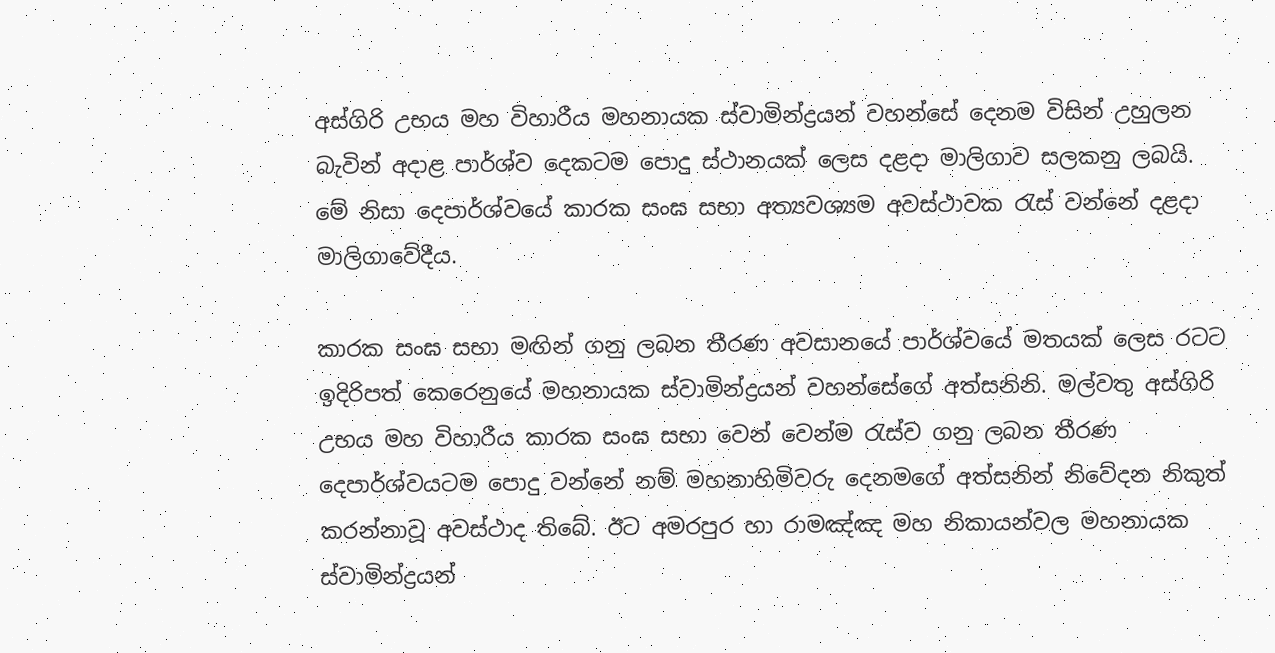අස්ගිරි උභය මහ විහාරීය මහනායක ස්වාමින්ද්‍රයන් වහන්සේ දෙනම විසින් උහුලන බැවින් අදාළ පාර්ශ්ව දෙකටම පොදු ස්ථානයක් ලෙස දළදා මාලිගාව සලකනු ලබයි. මේ නිසා දෙපාර්ශ්වයේ කාරක සංඝ සභා අත්‍යවශ්‍යම අවස්ථාවක රැස් වන්නේ දළදා මාලිගාවේදීය.

කාරක සංඝ සභා මඟින් ගනු ලබන තීරණ අවසානයේ පාර්ශ්වයේ මතයක් ලෙස රටට ඉදිරිපත් කෙරෙනුයේ මහනායක ස්වාමින්ද්‍රයන් වහන්සේගේ අත්සනිනි. මල්වතු අස්ගිරි උභය මහ විහාරීය කාරක සංඝ සභා වෙන් වෙන්ම රැස්ව ගනු ලබන තීරණ දෙපාර්ශ්වයටම පොදු වන්නේ නම් මහනාහිමිවරු දෙනමගේ අත්සනින් නිවේදන නිකුත් කරන්නාවූ අවස්ථාද තිබේ. ඊට අමරපුර හා රාමඤ්ඤ මහ නිකායන්වල මහනායක ස්වාමින්ද්‍රයන්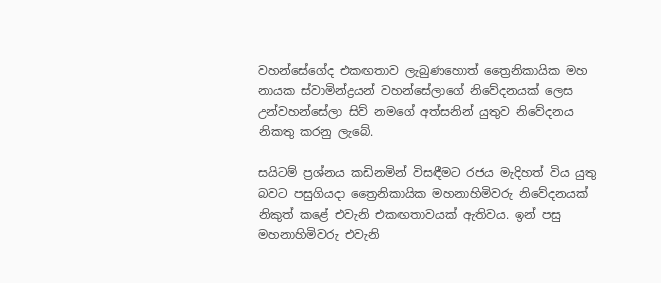වහන්සේගේද එකඟතාව ලැබුණහොත් ත්‍රෛනිකායික මහ නායක ස්වාමින්ද්‍රයන් වහන්සේලාගේ නිවේදනයක් ලෙස උන්වහන්සේලා සිව් නමගේ අත්සනින් යුතුව නිවේදනය නිකතු කරනු ලැබේ.

සයිටම් ප්‍රශ්නය කඩිනමින් විසඳීමට රජය මැදිහත් විය යුතු බවට පසුගියදා ත්‍රෛනිකායික මහනාහිමිවරු නිවේදනයක් නිකුත් කළේ එවැනි එකඟතාවයක් ඇතිවය. ඉන් පසු මහනාහිමිවරු එවැනි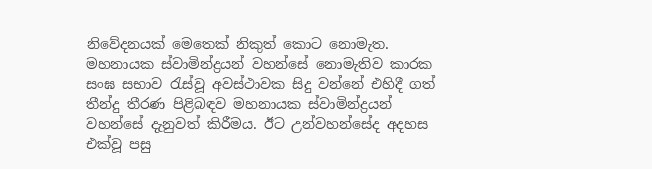නිවේදනයක් මෙතෙක් නිකුත් කොට නොමැත. මහනායක ස්වාමින්ද්‍රයන් වහන්සේ නොමැතිව කාරක සංඝ සභාව රැස්වූ අවස්ථාවක සිදු වන්නේ එහිදී ගත් තීන්දු තීරණ පිළිබඳව මහනායක ස්වාමින්ද්‍රයන් වහන්සේ දැනුවත් කිරීමය. ඊට උන්වහන්සේද අදහස එක්වූ පසු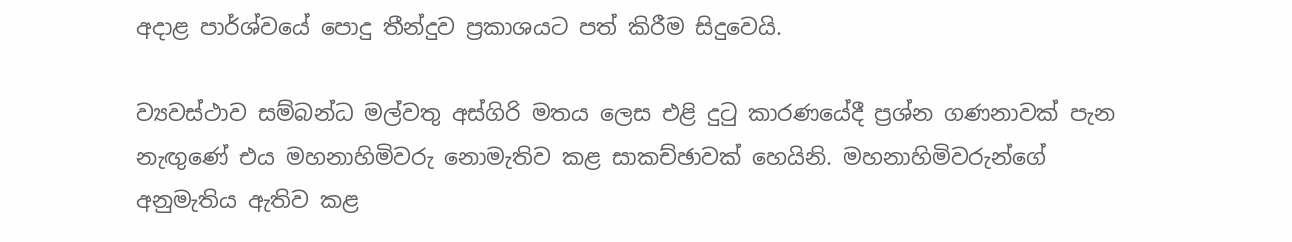අදාළ පාර්ශ්වයේ පොදු තීන්දුව ප්‍රකාශයට පත් කිරීම සිදුවෙයි.

ව්‍යවස්ථාව සම්බන්ධ මල්වතු අස්ගිරි මතය ලෙස එළි දුටු කාරණයේදී ප්‍රශ්න ගණනාවක් පැන නැඟුණේ එය මහනාහිමිවරු නොමැතිව කළ සාකච්ඡාවක් හෙයිනි. මහනාහිමිවරුන්ගේ අනුමැතිය ඇතිව කළ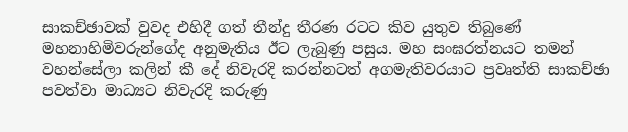සාකච්ඡාවක් වුවද එහිදී ගත් තීන්දු තීරණ රටට කිව යුතුව තිබුණේ මහනාහිමිවරුන්ගේද අනුමැතිය ඊට ලැබුණු පසුය. මහ සංඝරත්නයට තමන් වහන්සේලා කලින් කී දේ නිවැරදි කරන්නටත් අගමැතිවරයාට ප්‍රවෘත්ති සාකච්ඡා පවත්වා මාධ්‍යට නිවැරදි කරුණු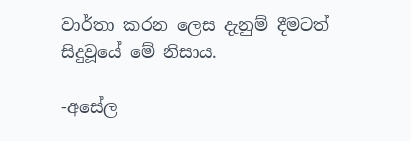වාර්තා කරන ලෙස දැනුම් දීමටත් සිදුවූයේ මේ නිසාය.

-අසේල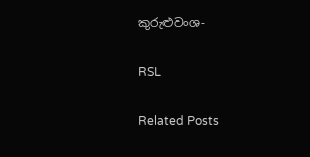කුරුළුවංශ-

RSL

Related Posts